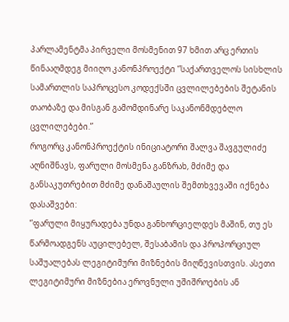პარლამენტმა პირველი მოსმენით 97 ხმით არც ერთის წინააღმდეგ მიიღო კანონპროექტი “საქართველოს სისხლის სამართლის საპროცესო კოდექსში ცვლილებების შეტანის თაობაზე და მისგან გამომდინარე საკანონმდებლო ცვლილებები.”
როგორც კანონპროექტის ინიციატორი შალვა შავგულიძე აღნიშნავს, ფარული მოსმენა განზრახ, მძიმე და განსაკუთრებით მძიმე დანაშაულის შემთხვევაში იქნება დასაშვები:
“ფარული მიყურადება უნდა განხორციელდეს მაშინ, თუ ეს წარმოადგენს აუცილებელ, შესაბამის და პროპორციულ საშუალებას ლეგიტიმური მიზნების მიღწევისთვის. ასეთი ლეგიტიმური მიზნებია ეროვნული უშიშროების ან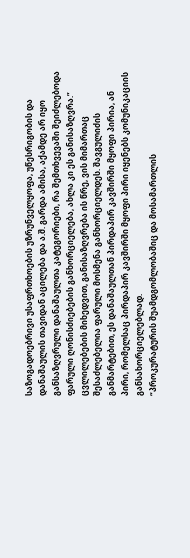საზოგადოებრივი უსაფრთხოების უზრუნველყოფა, უწესრიგობის და დანაშაულის თავიდან აცილება და ა.შ. გარდა ამისა, აქამდე არ იყო განსაზღვრული დანაშაულთა კატეგორიები, რა შემთხვევაში შეიძლებოდა ფარული ღონისძიებების განხორციელება, ახლა კი ეს განისაზღვრა.”
ცვლილებების მიხედვით, განისაზღვრება ის წრე, ვის მიმართაც შესაძლებელია ფარული მოსმენა განხორციელდეს. შავგულიძის განმარტებით, ეს დანაშაულთან პირდაპირ კავშირში მყოფი პირია, ან პირი, რომელსაც პირდაპირ კავშირში მყოფი პირი იყენებს კომუნიკაციის განსახორციელებლად.
“პროკურატურის შუამდგომლობაშიც და მოსამართლის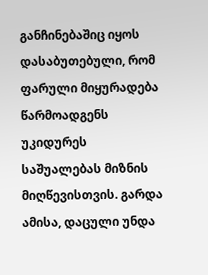განჩინებაშიც იყოს დასაბუთებული, რომ ფარული მიყურადება წარმოადგენს უკიდურეს საშუალებას მიზნის მიღწევისთვის. გარდა ამისა, დაცული უნდა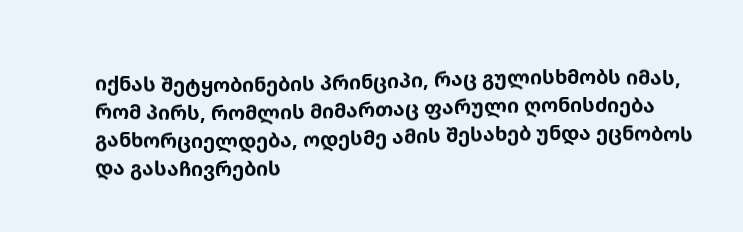იქნას შეტყობინების პრინციპი, რაც გულისხმობს იმას, რომ პირს, რომლის მიმართაც ფარული ღონისძიება განხორციელდება, ოდესმე ამის შესახებ უნდა ეცნობოს და გასაჩივრების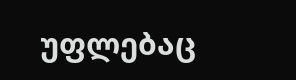უფლებაც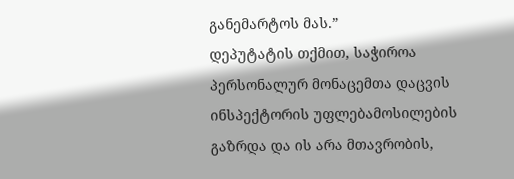განემარტოს მას.”
დეპუტატის თქმით, საჭიროა პერსონალურ მონაცემთა დაცვის ინსპექტორის უფლებამოსილების გაზრდა და ის არა მთავრობის,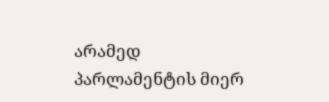არამედ პარლამენტის მიერ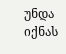უნდა იქნას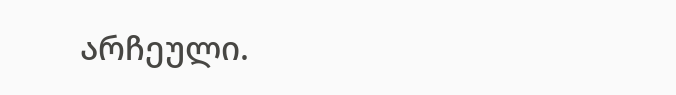არჩეული.